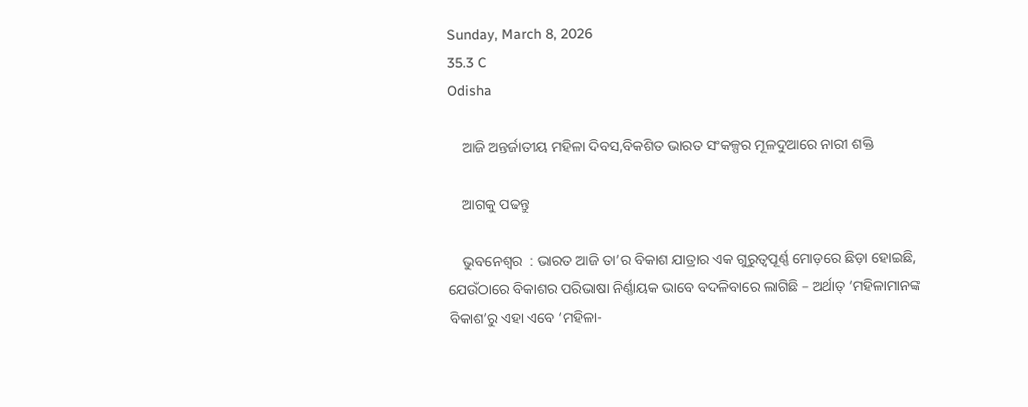Sunday, March 8, 2026
35.3 C
Odisha

    ଆଜି ଅନ୍ତର୍ଜାତୀୟ ମହିଳା ଦିବସ,ବିକଶିତ ଭାରତ ସଂକଳ୍ପର ମୂଳଦୁଆରେ ନାରୀ ଶକ୍ତି

    ଆଗକୁ ପଢନ୍ତୁ

    ଭୁବନେଶ୍ଵର  : ଭାରତ ଆଜି ତା’ର ବିକାଶ ଯାତ୍ରାର ଏକ ଗୁରୁତ୍ୱପୂର୍ଣ୍ଣ ମୋଡ଼ରେ ଛିଡ଼ା ହୋଇଛି, ଯେଉଁଠାରେ ବିକାଶର ପରିଭାଷା ନିର୍ଣ୍ଣାୟକ ଭାବେ ବଦଳିବାରେ ଲାଗିଛି – ଅର୍ଥାତ୍ ‘ମହିଳାମାନଙ୍କ ବିକାଶ’ରୁ ଏହା ଏବେ ‘ମହିଳା-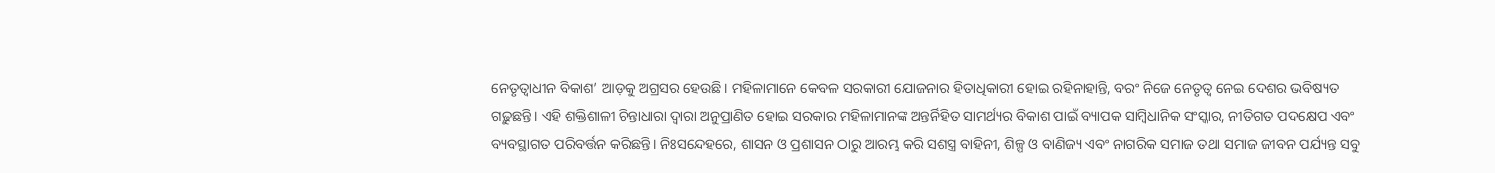ନେତୃତ୍ୱାଧୀନ ବିକାଶ’ ଆଡ଼କୁ ଅଗ୍ରସର ହେଉଛି। ମହିଳାମାନେ କେବଳ ସରକାରୀ ଯୋଜନାର ହିତାଧିକାରୀ ହୋଇ ରହିନାହାନ୍ତି, ବରଂ ନିଜେ ନେତୃତ୍ୱ ନେଇ ଦେଶର ଭବିଷ୍ୟତ ଗଢ଼ୁଛନ୍ତି। ଏହି ଶକ୍ତିଶାଳୀ ଚିନ୍ତାଧାରା ଦ୍ୱାରା ଅନୁପ୍ରାଣିତ ହୋଇ ସରକାର ମହିଳାମାନଙ୍କ ଅନ୍ତର୍ନିହିତ ସାମର୍ଥ୍ୟର ବିକାଶ ପାଇଁ ବ୍ୟାପକ ସାମ୍ବିଧାନିକ ସଂସ୍କାର, ନୀତିଗତ ପଦକ୍ଷେପ ଏବଂ ବ୍ୟବସ୍ଥାଗତ ପରିବର୍ତ୍ତନ କରିଛନ୍ତି। ନିଃସନ୍ଦେହରେ, ଶାସନ ଓ ପ୍ରଶାସନ ଠାରୁ ଆରମ୍ଭ କରି ସଶସ୍ତ୍ର ବାହିନୀ, ଶିଳ୍ପ ଓ ବାଣିଜ୍ୟ ଏବଂ ନାଗରିକ ସମାଜ ତଥା ସମାଜ ଜୀବନ ପର୍ଯ୍ୟନ୍ତ ସବୁ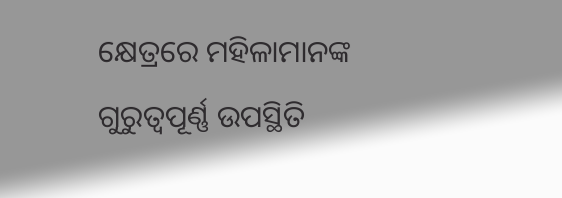କ୍ଷେତ୍ରରେ ମହିଳାମାନଙ୍କ ଗୁରୁତ୍ୱପୂର୍ଣ୍ଣ ଉପସ୍ଥିତି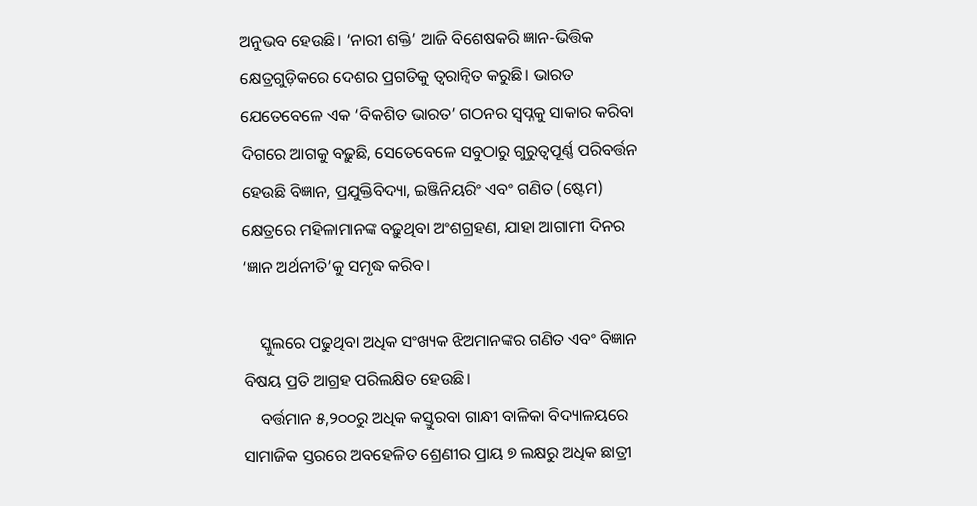ଅନୁଭବ ହେଉଛି। ‘ନାରୀ ଶକ୍ତି’ ଆଜି ବିଶେଷକରି ଜ୍ଞାନ-ଭିତ୍ତିକ କ୍ଷେତ୍ରଗୁଡ଼ିକରେ ଦେଶର ପ୍ରଗତିକୁ ତ୍ୱରାନ୍ୱିତ କରୁଛି। ଭାରତ ଯେତେବେଳେ ଏକ ‘ବିକଶିତ ଭାରତ’ ଗଠନର ସ୍ୱପ୍ନକୁ ସାକାର କରିବା ଦିଗରେ ଆଗକୁ ବଢ଼ୁଛି, ସେତେବେଳେ ସବୁଠାରୁ ଗୁରୁତ୍ୱପୂର୍ଣ୍ଣ ପରିବର୍ତ୍ତନ ହେଉଛି ବିଜ୍ଞାନ, ପ୍ରଯୁକ୍ତିବିଦ୍ୟା, ଇଞ୍ଜିନିୟରିଂ ଏବଂ ଗଣିତ (ଷ୍ଟେମ) କ୍ଷେତ୍ରରେ ମହିଳାମାନଙ୍କ ବଢ଼ୁଥିବା ଅଂଶଗ୍ରହଣ, ଯାହା ଆଗାମୀ ଦିନର ‘ଜ୍ଞାନ ଅର୍ଥନୀତି’କୁ ସମୃଦ୍ଧ କରିବ।

    ସ୍କୁଲରେ ପଢୁଥିବା ଅଧିକ ସଂଖ୍ୟକ ଝିଅମାନଙ୍କର ଗଣିତ ଏବଂ ବିଜ୍ଞାନ ବିଷୟ ପ୍ରତି ଆଗ୍ରହ ପରିଲକ୍ଷିତ ହେଉଛି।
    ବର୍ତ୍ତମାନ ୫,୨୦୦ରୁ ଅଧିକ କସ୍ତୁରବା ଗାନ୍ଧୀ ବାଳିକା ବିଦ୍ୟାଳୟରେ ସାମାଜିକ ସ୍ତରରେ ଅବହେଳିତ ଶ୍ରେଣୀର ପ୍ରାୟ ୭ ଲକ୍ଷରୁ ଅଧିକ ଛାତ୍ରୀ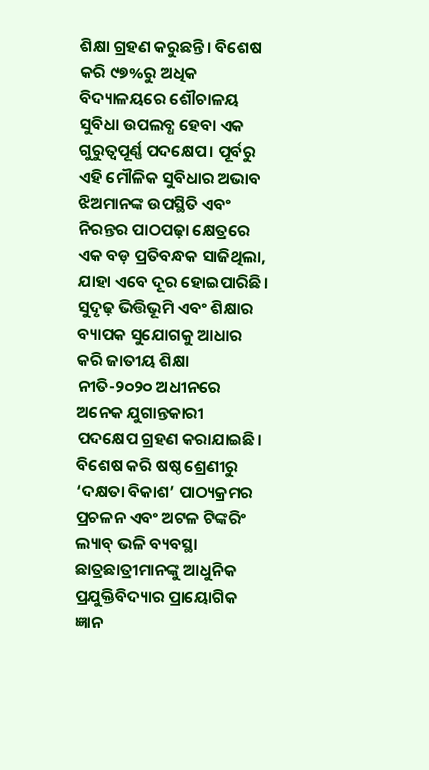ଶିକ୍ଷା ଗ୍ରହଣ କରୁଛନ୍ତି। ବିଶେଷ କରି ୯୭%ରୁ ଅଧିକ ବିଦ୍ୟାଳୟରେ ଶୌଚାଳୟ ସୁବିଧା ଉପଲବ୍ଧ ହେବା ଏକ ଗୁରୁତ୍ୱପୂର୍ଣ୍ଣ ପଦକ୍ଷେପ। ପୂର୍ବରୁ ଏହି ମୌଳିକ ସୁବିଧାର ଅଭାବ ଝିଅମାନଙ୍କ ଉପସ୍ଥିତି ଏବଂ ନିରନ୍ତର ପାଠପଢ଼ା କ୍ଷେତ୍ରରେ ଏକ ବଡ଼ ପ୍ରତିବନ୍ଧକ ସାଜିଥିଲା, ଯାହା ଏବେ ଦୂର ହୋଇପାରିଛି। ସୁଦୃଢ଼ ଭିତ୍ତିଭୂମି ଏବଂ ଶିକ୍ଷାର ବ୍ୟାପକ ସୁଯୋଗକୁ ଆଧାର କରି ଜାତୀୟ ଶିକ୍ଷା ନୀତି-୨୦୨୦ ଅଧୀନରେ ଅନେକ ଯୁଗାନ୍ତକାରୀ ପଦକ୍ଷେପ ଗ୍ରହଣ କରାଯାଇଛି। ବିଶେଷ କରି ଷଷ୍ଠ ଶ୍ରେଣୀରୁ ‘ଦକ୍ଷତା ବିକାଶ’ ପାଠ୍ୟକ୍ରମର ପ୍ରଚଳନ ଏବଂ ଅଟଳ ଟିଙ୍କରିଂ ଲ୍ୟାବ୍ ଭଳି ବ୍ୟବସ୍ଥା ଛାତ୍ରଛାତ୍ରୀମାନଙ୍କୁ ଆଧୁନିକ ପ୍ରଯୁକ୍ତିବିଦ୍ୟାର ପ୍ରାୟୋଗିକ ଜ୍ଞାନ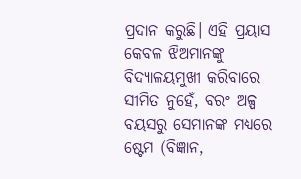ପ୍ରଦାନ କରୁଛି। ଏହି ପ୍ରୟାସ କେବଳ ଝିଅମାନଙ୍କୁ ବିଦ୍ୟାଳୟମୁଖୀ କରିବାରେ ସୀମିତ ନୁହେଁ, ବରଂ ଅଳ୍ପ ବୟସରୁ ସେମାନଙ୍କ ମଧ୍ୟରେ ଷ୍ଟେମ (ବିଜ୍ଞାନ,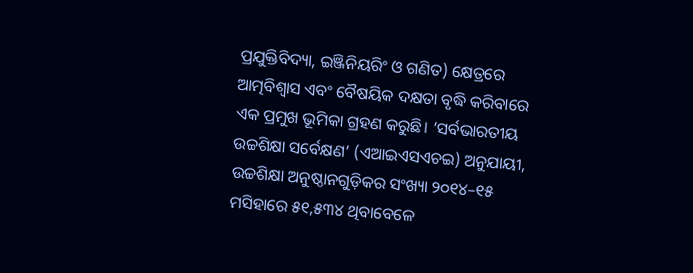ପ୍ରଯୁକ୍ତିବିଦ୍ୟା, ଇଞ୍ଜିନିୟରିଂ ଓ ଗଣିତ) କ୍ଷେତ୍ରରେ ଆତ୍ମବିଶ୍ୱାସ ଏବଂ ବୈଷୟିକ ଦକ୍ଷତା ବୃଦ୍ଧି କରିବାରେ ଏକ ପ୍ରମୁଖ ଭୂମିକା ଗ୍ରହଣ କରୁଛି। ‘ସର୍ବଭାରତୀୟ ଉଚ୍ଚଶିକ୍ଷା ସର୍ବେକ୍ଷଣ’ (ଏଆଇଏସଏଚଇ) ଅନୁଯାୟୀ, ଉଚ୍ଚଶିକ୍ଷା ଅନୁଷ୍ଠାନଗୁଡ଼ିକର ସଂଖ୍ୟା ୨୦୧୪–୧୫ ମସିହାରେ ୫୧,୫୩୪ ଥିବାବେଳେ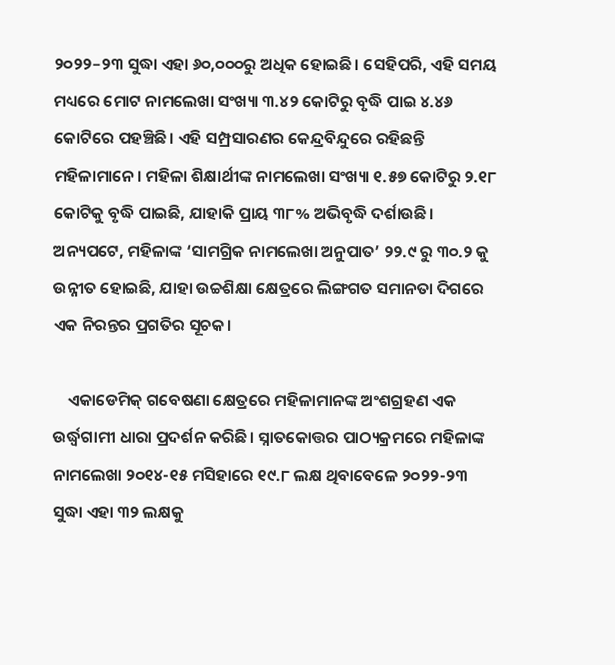୨୦୨୨–୨୩ ସୁଦ୍ଧା ଏହା ୬୦,୦୦୦ରୁ ଅଧିକ ହୋଇଛି। ସେହିପରି, ଏହି ସମୟ ମଧ୍ୟରେ ମୋଟ ନାମଲେଖା ସଂଖ୍ୟା ୩.୪୨ କୋଟିରୁ ବୃଦ୍ଧି ପାଇ ୪.୪୬ କୋଟିରେ ପହଞ୍ଚିଛି। ଏହି ସମ୍ପ୍ରସାରଣର କେନ୍ଦ୍ରବିନ୍ଦୁରେ ରହିଛନ୍ତି ମହିଳାମାନେ। ମହିଳା ଶିକ୍ଷାର୍ଥୀଙ୍କ ନାମଲେଖା ସଂଖ୍ୟା ୧.୫୭ କୋଟିରୁ ୨.୧୮ କୋଟିକୁ ବୃଦ୍ଧି ପାଇଛି, ଯାହାକି ପ୍ରାୟ ୩୮% ଅଭିବୃଦ୍ଧି ଦର୍ଶାଉଛି। ଅନ୍ୟପଟେ, ମହିଳାଙ୍କ ‘ସାମଗ୍ରିକ ନାମଲେଖା ଅନୁପାତ’ ୨୨.୯ ରୁ ୩୦.୨ କୁ ଉନ୍ନୀତ ହୋଇଛି, ଯାହା ଉଚ୍ଚଶିକ୍ଷା କ୍ଷେତ୍ରରେ ଲିଙ୍ଗଗତ ସମାନତା ଦିଗରେ ଏକ ନିରନ୍ତର ପ୍ରଗତିର ସୂଚକ।

    ଏକାଡେମିକ୍ ଗବେଷଣା କ୍ଷେତ୍ରରେ ମହିଳାମାନଙ୍କ ଅଂଶଗ୍ରହଣ ଏକ ଉର୍ଦ୍ଧ୍ୱଗାମୀ ଧାରା ପ୍ରଦର୍ଶନ କରିଛି। ସ୍ନାତକୋତ୍ତର ପାଠ୍ୟକ୍ରମରେ ମହିଳାଙ୍କ ନାମଲେଖା ୨୦୧୪-୧୫ ମସିହାରେ ୧୯.୮ ଲକ୍ଷ ଥିବାବେଳେ ୨୦୨୨-୨୩ ସୁଦ୍ଧା ଏହା ୩୨ ଲକ୍ଷକୁ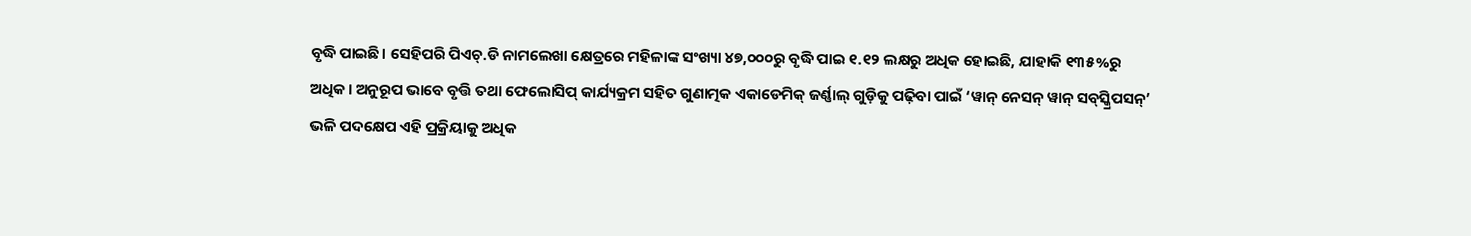ବୃଦ୍ଧି ପାଇଛି। ସେହିପରି ପିଏଚ୍.ଡି ନାମଲେଖା କ୍ଷେତ୍ରରେ ମହିଳାଙ୍କ ସଂଖ୍ୟା ୪୭,୦୦୦ରୁ ବୃଦ୍ଧି ପାଇ ୧.୧୨ ଲକ୍ଷରୁ ଅଧିକ ହୋଇଛି, ଯାହାକି ୧୩୫%ରୁ ଅଧିକ। ଅନୁରୂପ ଭାବେ ବୃତ୍ତି ତଥା ଫେଲୋସିପ୍ କାର୍ଯ୍ୟକ୍ରମ ସହିତ ଗୁଣାତ୍ମକ ଏକାଡେମିକ୍ ଜର୍ଣ୍ଣାଲ୍ ଗୁଡ଼ିକୁ ପଢ଼ିବା ପାଇଁ ‘ୱାନ୍ ନେସନ୍ ୱାନ୍ ସବ୍‌ସ୍କ୍ରିପସନ୍’ ଭଳି ପଦକ୍ଷେପ ଏହି ପ୍ରକ୍ରିୟାକୁ ଅଧିକ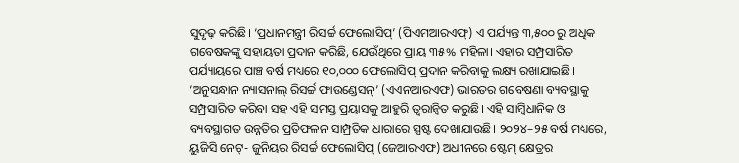ସୁଦୃଢ଼ କରିଛି। ‘ପ୍ରଧାନମନ୍ତ୍ରୀ ରିସର୍ଚ୍ଚ ଫେଲୋସିପ୍’ (ପିଏମଆରଏଫ୍) ଏ ପର୍ଯ୍ୟନ୍ତ ୩,୫୦୦ ରୁ ଅଧିକ ଗବେଷକଙ୍କୁ ସହାୟତା ପ୍ରଦାନ କରିଛି, ଯେଉଁଥିରେ ପ୍ରାୟ ୩୫% ମହିଳା। ଏହାର ସମ୍ପ୍ରସାରିତ ପର୍ଯ୍ୟାୟରେ ପାଞ୍ଚ ବର୍ଷ ମଧ୍ୟରେ ୧୦,୦୦୦ ଫେଲୋସିପ୍ ପ୍ରଦାନ କରିବାକୁ ଲକ୍ଷ୍ୟ ରଖାଯାଇଛି। ‘ଅନୁସନ୍ଧାନ ନ୍ୟାସନାଲ୍ ରିସର୍ଚ୍ଚ ଫାଉଣ୍ଡେସନ୍’ (ଏଏନଆରଏଫ) ଭାରତର ଗବେଷଣା ବ୍ୟବସ୍ଥାକୁ ସମ୍ପ୍ରସାରିତ କରିବା ସହ ଏହି ସମସ୍ତ ପ୍ରୟାସକୁ ଆହୁରି ତ୍ୱରାନ୍ୱିତ କରୁଛି। ଏହି ସାମ୍ବିଧାନିକ ଓ ବ୍ୟବସ୍ଥାଗତ ଉନ୍ନତିର ପ୍ରତିଫଳନ ସାମ୍ପ୍ରତିକ ଧାରାରେ ସ୍ପଷ୍ଟ ଦେଖାଯାଉଛି। ୨୦୨୪–୨୫ ବର୍ଷ ମଧ୍ୟରେ, ୟୁଜିସି ନେଟ୍- ଜୁନିୟର ରିସର୍ଚ୍ଚ ଫେଲୋସିପ୍ (ଜେଆରଏଫ) ଅଧୀନରେ ଷ୍ଟେମ୍ କ୍ଷେତ୍ରର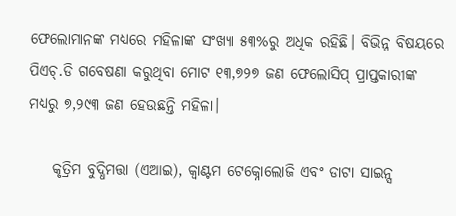ଫେଲୋମାନଙ୍କ ମଧ୍ୟରେ ମହିଳାଙ୍କ ସଂଖ୍ୟା ୫୩%ରୁ ଅଧିକ ରହିଛି। ବିଭିନ୍ନ ବିଷୟରେ ପିଏଚ୍.ଡି ଗବେଷଣା କରୁଥିବା ମୋଟ ୧୩,୭୨୭ ଜଣ ଫେଲୋସିପ୍ ପ୍ରାପ୍ତକାରୀଙ୍କ ମଧ୍ୟରୁ ୭,୨୯୩ ଜଣ ହେଉଛନ୍ତି ମହିଳା।

    କୃତ୍ରିମ ବୁଦ୍ଧିମତ୍ତା (ଏଆଇ), କ୍ୱାଣ୍ଟମ ଟେକ୍ନୋଲୋଜି ଏବଂ ଡାଟା ସାଇନ୍ସ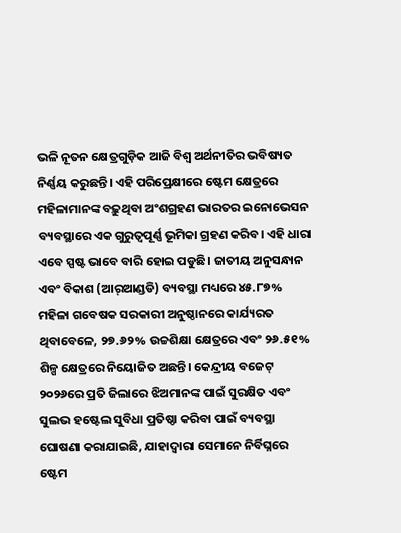ଭଳି ନୂତନ କ୍ଷେତ୍ରଗୁଡ଼ିକ ଆଜି ବିଶ୍ୱ ଅର୍ଥନୀତିର ଭବିଷ୍ୟତ ନିର୍ଣ୍ଣୟ କରୁଛନ୍ତି। ଏହି ପରିପ୍ରେକ୍ଷୀରେ ଷ୍ଟେମ କ୍ଷେତ୍ରରେ ମହିଳାମାନଙ୍କ ବଢ଼ୁଥିବା ଅଂଶଗ୍ରହଣ ଭାରତର ଇନୋଭେସନ ବ୍ୟବସ୍ଥାରେ ଏକ ଗୁରୁତ୍ୱପୂର୍ଣ୍ଣ ଭୂମିକା ଗ୍ରହଣ କରିବ। ଏହି ଧାରା ଏବେ ସ୍ପଷ୍ଟ ଭାବେ ବାରି ହୋଇ ପଡୁଛି। ଜାତୀୟ ଅନୁସନ୍ଧାନ ଏବଂ ବିକାଶ (ଆର୍‌ଆଣ୍ଡଡି) ବ୍ୟବସ୍ଥା ମଧ୍ୟରେ ୪୫.୮୭% ମହିଳା ଗବେଷକ ସରକାରୀ ଅନୁଷ୍ଠାନରେ କାର୍ଯ୍ୟରତ ଥିବାବେଳେ, ୨୭.୬୨% ଉଚ୍ଚଶିକ୍ଷା କ୍ଷେତ୍ରରେ ଏବଂ ୨୬.୫୧% ଶିଳ୍ପ କ୍ଷେତ୍ରରେ ନିୟୋଜିତ ଅଛନ୍ତି। କେନ୍ଦ୍ରୀୟ ବଜେଟ୍ ୨୦୨୬ରେ ପ୍ରତି ଜିଲାରେ ଝିଅମାନଙ୍କ ପାଇଁ ସୁରକ୍ଷିତ ଏବଂ ସୁଲଭ ହଷ୍ଟେଲ ସୁବିଧା ପ୍ରତିଷ୍ଠା କରିବା ପାଇଁ ବ୍ୟବସ୍ଥା ଘୋଷଣା କରାଯାଇଛି, ଯାହାଦ୍ୱାରା ସେମାନେ ନିର୍ବିଘ୍ନରେ ଷ୍ଟେମ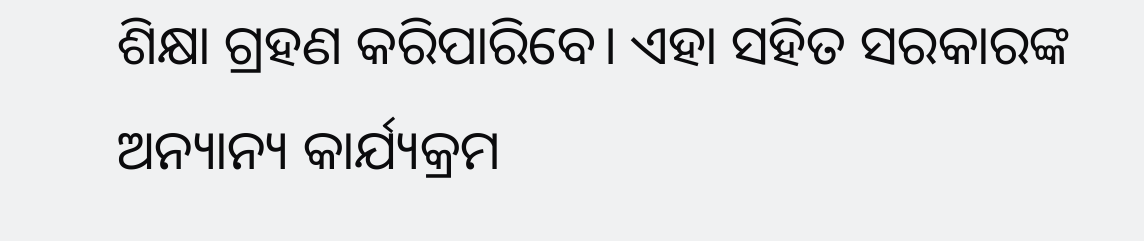ଶିକ୍ଷା ଗ୍ରହଣ କରିପାରିବେ। ଏହା ସହିତ ସରକାରଙ୍କ ଅନ୍ୟାନ୍ୟ କାର୍ଯ୍ୟକ୍ରମ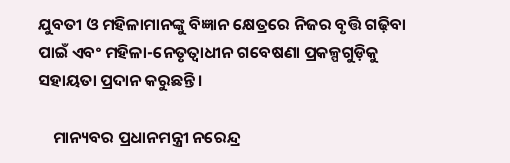ଯୁବତୀ ଓ ମହିଳାମାନଙ୍କୁ ବିଜ୍ଞାନ କ୍ଷେତ୍ରରେ ନିଜର ବୃତ୍ତି ଗଢ଼ିବା ପାଇଁ ଏବଂ ମହିଳା-ନେତୃତ୍ୱାଧୀନ ଗବେଷଣା ପ୍ରକଳ୍ପଗୁଡ଼ିକୁ ସହାୟତା ପ୍ରଦାନ କରୁଛନ୍ତି।

    ମାନ୍ୟବର ପ୍ରଧାନମନ୍ତ୍ରୀ ନରେନ୍ଦ୍ର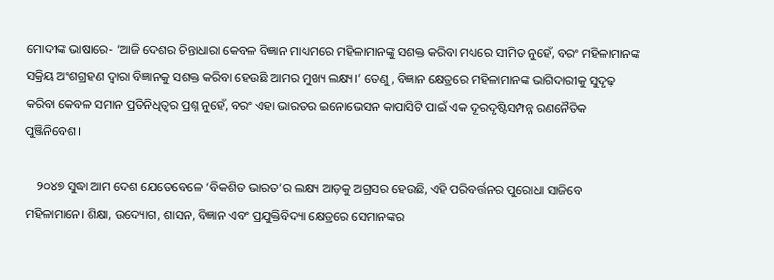ମୋଦୀଙ୍କ ଭାଷାରେ- ‘ଆଜି ଦେଶର ଚିନ୍ତାଧାରା କେବଳ ବିଜ୍ଞାନ ମାଧ୍ୟମରେ ମହିଳାମାନଙ୍କୁ ସଶକ୍ତ କରିବା ମଧ୍ୟରେ ସୀମିତ ନୁହେଁ, ବରଂ ମହିଳାମାନଙ୍କ ସକ୍ରିୟ ଅଂଶଗ୍ରହଣ ଦ୍ୱାରା ବିଜ୍ଞାନକୁ ସଶକ୍ତ କରିବା ହେଉଛି ଆମର ମୁଖ୍ୟ ଲକ୍ଷ୍ୟ।’ ତେଣୁ, ବିଜ୍ଞାନ କ୍ଷେତ୍ରରେ ମହିଳାମାନଙ୍କ ଭାଗିଦାରୀକୁ ସୁଦୃଢ଼ କରିବା କେବଳ ସମାନ ପ୍ରତିନିଧିତ୍ୱର ପ୍ରଶ୍ନ ନୁହେଁ, ବରଂ ଏହା ଭାରତର ଇନୋଭେସନ କାପାସିଟି ପାଇଁ ଏକ ଦୂରଦୃଷ୍ଟିସମ୍ପନ୍ନ ରଣନୈତିକ ପୁଞ୍ଜିନିବେଶ।

    ୨୦୪୭ ସୁଦ୍ଧା ଆମ ଦେଶ ଯେତେବେଳେ ‘ବିକଶିତ ଭାରତ’ର ଲକ୍ଷ୍ୟ ଆଡ଼କୁ ଅଗ୍ରସର ହେଉଛି, ଏହି ପରିବର୍ତ୍ତନର ପୁରୋଧା ସାଜିବେ ମହିଳାମାନେ। ଶିକ୍ଷା, ଉଦ୍ୟୋଗ, ଶାସନ, ବିଜ୍ଞାନ ଏବଂ ପ୍ରଯୁକ୍ତିବିଦ୍ୟା କ୍ଷେତ୍ରରେ ସେମାନଙ୍କର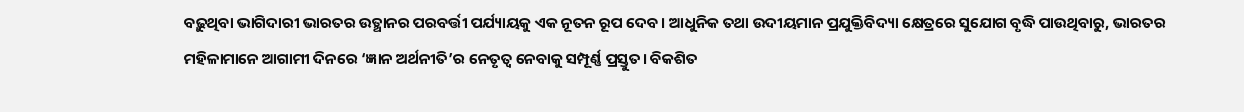ବଢ଼ୁଥିବା ଭାଗିଦାରୀ ଭାରତର ଉତ୍ଥାନର ପରବର୍ତ୍ତୀ ପର୍ଯ୍ୟାୟକୁ ଏକ ନୂତନ ରୂପ ଦେବ। ଆଧୁନିକ ତଥା ଉଦୀୟମାନ ପ୍ରଯୁକ୍ତିବିଦ୍ୟା କ୍ଷେତ୍ରରେ ସୁଯୋଗ ବୃଦ୍ଧି ପାଉଥିବାରୁ, ଭାରତର ମହିଳାମାନେ ଆଗାମୀ ଦିନରେ ‘ଜ୍ଞାନ ଅର୍ଥନୀତି’ର ନେତୃତ୍ୱ ନେବାକୁ ସମ୍ପୂର୍ଣ୍ଣ ପ୍ରସ୍ତୁତ। ବିକଶିତ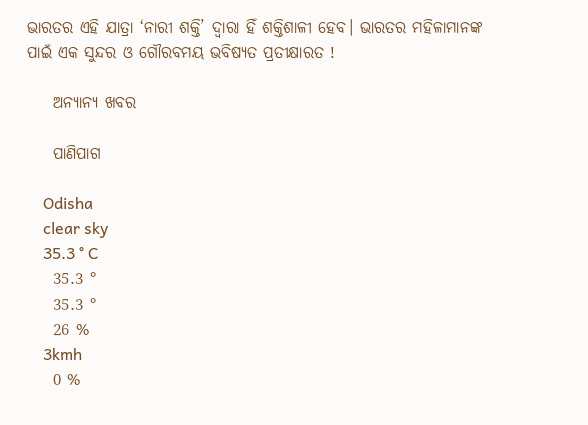ଭାରତର ଏହି ଯାତ୍ରା ‘ନାରୀ ଶକ୍ତି’ ଦ୍ୱାରା ହିଁ ଶକ୍ତିଶାଳୀ ହେବ। ଭାରତର ମହିଳାମାନଙ୍କ ପାଇଁ ଏକ ସୁନ୍ଦର ଓ ଗୌରବମୟ ଭବିଷ୍ୟତ ପ୍ରତୀକ୍ଷାରତ !

    ଅନ୍ୟାନ୍ୟ ଖବର

    ପାଣିପାଗ

    Odisha
    clear sky
    35.3 ° C
    35.3 °
    35.3 °
    26 %
    3kmh
    0 %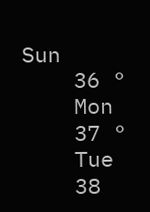Sun
    36 °
    Mon
    37 °
    Tue
    38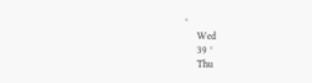°
    Wed
    39 °
    Thu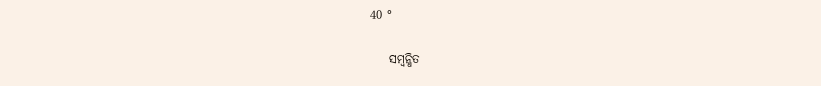40 °

    ସମ୍ବନ୍ଧିତ